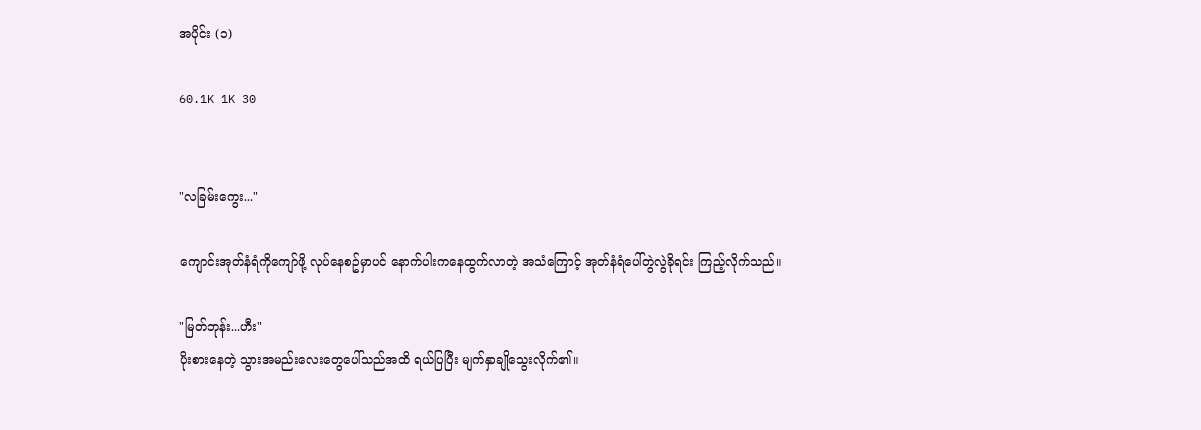အပိုင်း (၁)

60.1K 1K 30


"လခြမ်းကွေး..."

ကျောင်းအုတ်နံရံကိုကျော်ဖို့ လုပ်နေစဥ်မှာပင် နောက်ပါးကနေထွက်လာတဲ့ အသံကြောင့် အုတ်နံရံပေါ်တွဲလွဲခိုရင်း ကြည့်လိုက်သည်။

"မြတ်ဘုန်း...ဟီး"
ပိုးစားနေတဲ့ သွားအမည်းလေးတွေပေါ်သည်အထိ ရယ်ပြပြီး မျက်နှာချိုသွေးလိုက်၏။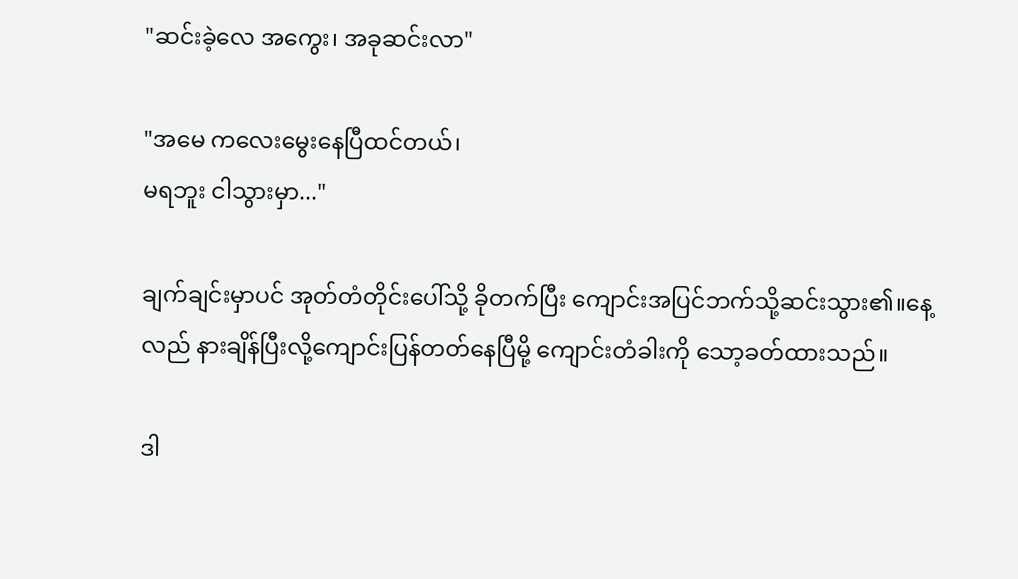"ဆင်းခဲ့လေ အကွေး၊ အခုဆင်းလာ"

"အမေ ကလေးမွေးနေပြီထင်တယ်၊
မရဘူး ငါသွားမှာ..."

ချက်ချင်းမှာပင် အုတ်တံတိုင်းပေါ်သို့ ခိုတက်ပြီး ကျောင်းအပြင်ဘက်သို့ဆင်းသွား၏။နေ့လည် နားချိန်ပြီးလို့ကျောင်းပြန်တတ်နေပြီမို့ ကျောင်းတံခါးကို သော့ခတ်ထားသည်။

ဒါ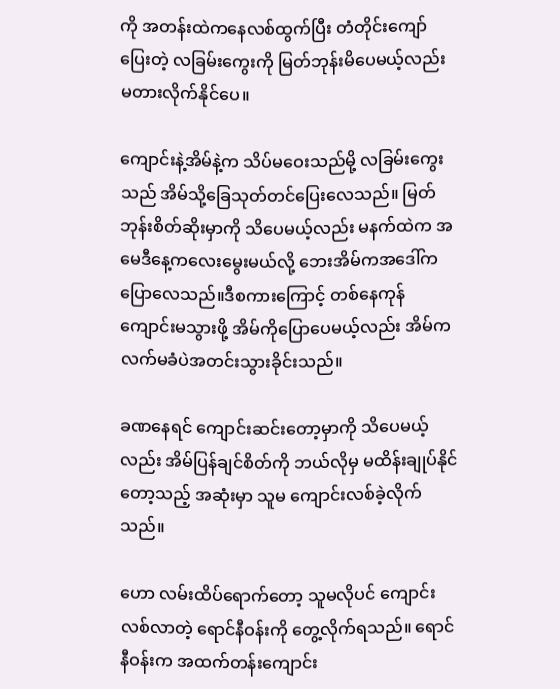ကို အတန်းထဲကနေလစ်ထွက်ပြီး တံတိုင်းကျော်ပြေးတဲ့ လခြမ်းကွေးကို မြတ်ဘုန်းမိပေမယ့်လည်း မတားလိုက်နိုင်ပေ။

ကျောင်းနဲ့အိမ်နဲ့က သိပ်မဝေးသည်မို့ လခြမ်းကွေးသည် အိမ်သို့ခြေသုတ်တင်ပြေးလေသည်။ မြတ်ဘုန်းစိတ်ဆိုးမှာကို သိပေမယ့်လည်း မနက်ထဲက အမေဒီနေ့ကလေးမွေးမယ်လို့ ဘေးအိမ်ကအဒေါ်က ပြောလေသည်။ဒီစကားကြောင့် တစ်နေကုန်ကျောင်းမသွားဖို့ အိမ်ကိုပြောပေမယ့်လည်း အိမ်က လက်မခံပဲအတင်းသွားခိုင်းသည်။

ခဏနေရင် ကျောင်းဆင်းတော့မှာကို သိပေမယ့်လည်း အိမ်ပြန်ချင်စိတ်ကို ဘယ်လိုမှ မထိန်းချုပ်နိုင်တော့သည့် အဆုံးမှာ သူမ ကျောင်းလစ်ခဲ့လိုက်သည်။

ဟော လမ်းထိပ်ရောက်တော့ သူမလိုပင် ကျောင်းလစ်လာတဲ့ ရောင်နီဝန်းကို တွေ့လိုက်ရသည်။ ရောင်နီဝန်းက အထက်တန်းကျောင်း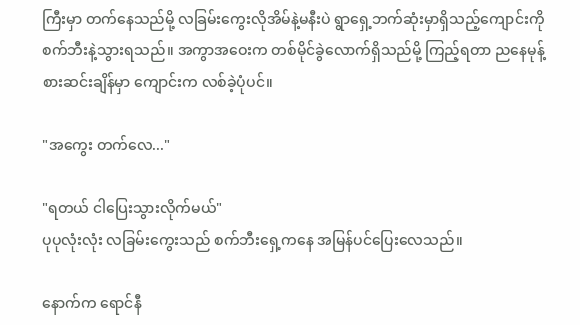ကြီးမှာ တက်နေသည်မို့ လခြမ်းကွေးလိုအိမ်နဲ့မနီးပဲ ရွာရှေ့ဘက်ဆုံးမှာရှိသည့်ကျောင်းကို စက်ဘီးနဲ့သွားရသည်။ အကွာအဝေးက တစ်မိုင်ခွဲလောက်ရှိသည်မို့ ကြည့်ရတာ ညနေမုန့်စားဆင်းချိန်မှာ ကျောင်းက လစ်ခဲ့ပုံပင်။

"အကွေး တက်လေ..."

"ရတယ် ငါပြေးသွားလိုက်မယ်"
ပုပုလုံးလုံး လခြမ်းကွေးသည် စက်ဘီးရှေ့ကနေ အမြန်ပင်ပြေးလေသည်။

နောက်က ရောင်နီ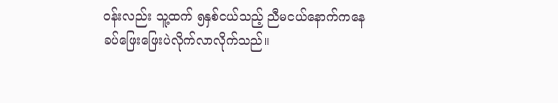ဝန်းလည်း သူ့ထက် ၅နှစ်ငယ်သည့် ညီမငယ်နောက်ကနေခပ်ဖြေးဖြေးပဲလိုက်လာလိုက်သည်။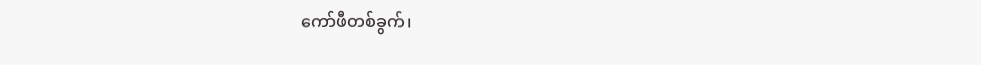ကော်ဖီတစ်ခွက်၊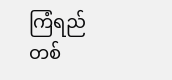ကြံရည်တစ်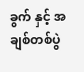ခွက် နှင့် အချစ်တစ်ပွဲ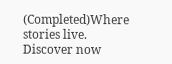(Completed)Where stories live. Discover now